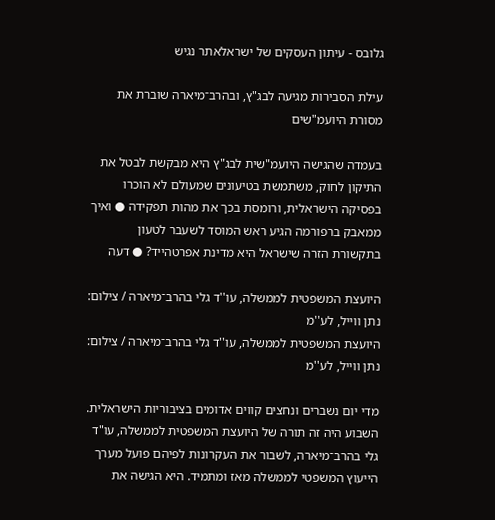גלובס - עיתון העסקים של ישראלאתר נגיש

עילת הסבירות מגיעה לבג"ץ, ובהרב־מיארה שוברת את מסורת היועמ"שים

בעמדה שהגישה היועמ"שית לבג"ץ היא מבקשת לבטל את התיקון לחוק, משתמשת בטיעונים שמעולם לא הוכרו בפסיקה הישראלית, ורומסת בכך את מהות תפקידה ● ואיך ממאבק ברפורמה הגיע ראש המוסד לשעבר לטעון בתקשורת הזרה שישראל היא מדינת אפרטהייד? ● דעה

היועצת המשפטית לממשלה, עו''ד גלי בהרב־מיארה / צילום: נתן ווייל, לע''מ
היועצת המשפטית לממשלה, עו''ד גלי בהרב־מיארה / צילום: נתן ווייל, לע''מ

מדי יום נשברים ונחצים קווים אדומים בציבוריות הישראלית. השבוע היה זה תורה של היועצת המשפטית לממשלה, עו"ד גלי בהרב־מיארה, לשבור את העקרונות לפיהם פועל מערך הייעוץ המשפטי לממשלה מאז ומתמיד. היא הגישה את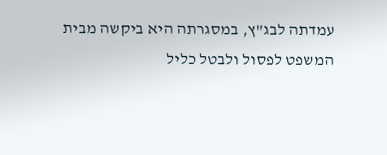עמדתה לבג"ץ, במסגרתה היא ביקשה מבית המשפט לפסול ולבטל כליל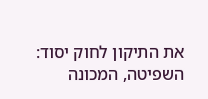את התיקון לחוק יסוד: השפיטה, המכונה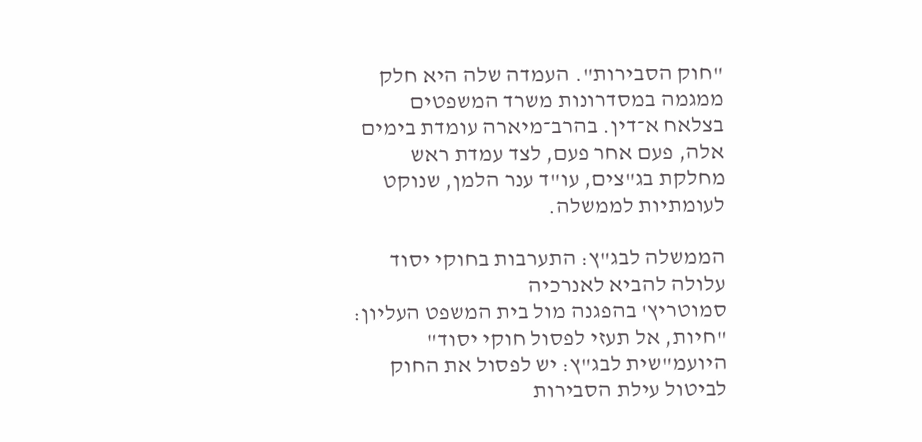"חוק הסבירות". העמדה שלה היא חלק ממגמה במסדרונות משרד המשפטים בצלאח א־דין. בהרב־מיארה עומדת בימים אלה, פעם אחר פעם, לצד עמדת ראש מחלקת בג"צים, עו"ד ענר הלמן, שנוקט לעומתיות לממשלה.

הממשלה לבג"ץ: התערבות בחוקי יסוד עלולה להביא לאנרכיה
סמוטריץ' בהפגנה מול בית המשפט העליון: "חיות, אל תעזי לפסול חוקי יסוד"
היועמ"שית לבג"ץ: יש לפסול את החוק לביטול עילת הסבירות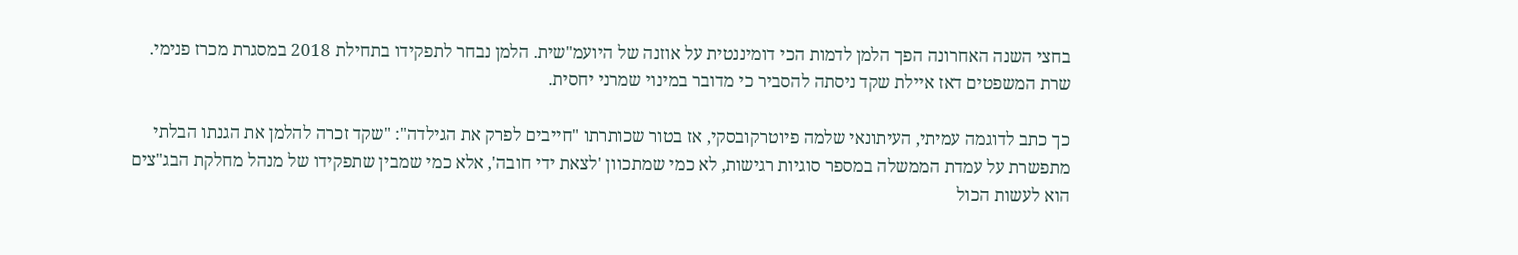בחצי השנה האחרונה הפך הלמן לדמות הכי דומיננטית על אוזנה של היועמ"שית. הלמן נבחר לתפקידו בתחילת 2018 במסגרת מכרז פנימי. שרת המשפטים דאז איילת שקד ניסתה להסביר כי מדובר במינוי שמרני יחסית.

כך כתב לדוגמה עמיתי, העיתונאי שלמה פיוטרקובסקי, אז בטור שכותרתו "חייבים לפרק את הגילדה": "שקד זכרה להלמן את הגנתו הבלתי מתפשרת על עמדת הממשלה במספר סוגיות רגישות, לא כמי שמתכוון 'לצאת ידי חובה', אלא כמי שמבין שתפקידו של מנהל מחלקת הבג"צים הוא לעשות הכול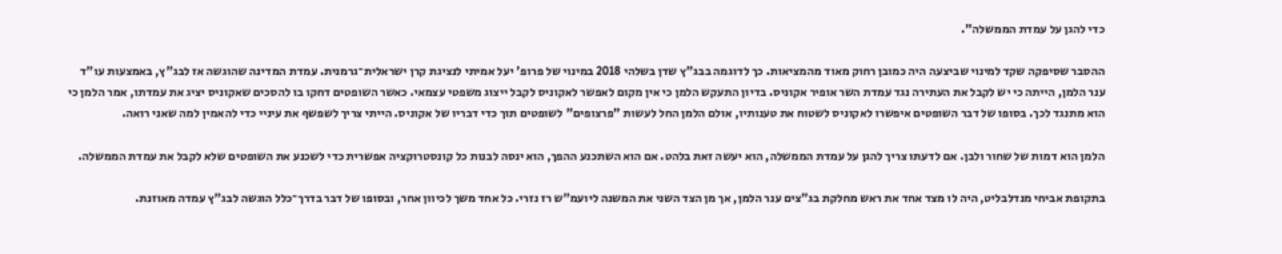כדי להגן על עמדת הממשלה".

ההסבר שסיפקה שקד למינוי שביצעה היה כמובן רחוק מאוד מהמציאות. כך לדוגמה בבג"ץ שדן בשלהי 2018 במינוי של פרופ' יעל אמיתי לנציגת קרן ישראלית־גרמנית. עמדת המדינה שהוגשה אז לבג"ץ, באמצעות עו"ד ענר הלמן, הייתה כי יש לקבל את העתירה נגד עמדת השר אופיר אקוניס. בדיון התעקש הלמן כי אין מקום לאפשר לאקוניס לקבל ייצוג משפטי עצמאי. כאשר השופטים דחקו בו להסכים שאקוניס יציג את עמדתו, אמר הלמן כי הוא מתנגד לכך. בסופו של דבר השופטים איפשרו לאקוניס לשטוח את טענותיו, אולם הלמן החל לעשות "פרצופים" לשופטים תוך כדי דבריו של אקוניס. הייתי צריך לשפשף את עיניי כדי להאמין למה שאני רואה.

הלמן הוא דמות של שחור ולבן. אם לדעתו צריך להגן על עמדת הממשלה, הוא יעשה זאת בלהט. אם הוא השתכנע ההפך, הוא ינסה לבנות כל קונסטרוקציה אפשרית כדי לשכנע את השופטים שלא לקבל את עמדת הממשלה.

בתקופת אביחי מנדלבליט, היה לו מצד אחד את ראש מחלקת בג"צים ענר הלמן, אך מן הצד השני את המשנה ליועמ"ש רז נזרי. כל אחד משך לכיוון אחר, ובסופו של דבר בדרך־כלל הוגשה לבג"ץ עמדה מאוזנת.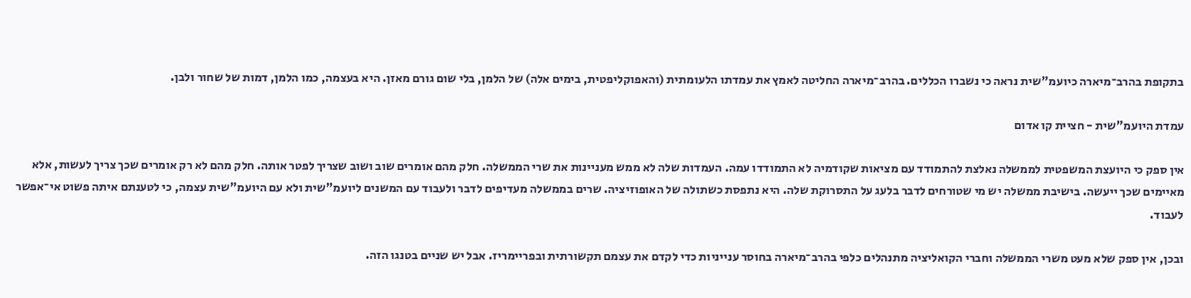בתקופת בהרב־מיארה כיועמ"שית נראה כי נשברו הכללים. בהרב־מיארה החליטה לאמץ את עמדתו הלעומתית (והאפוקליפטית, בימים אלה) של הלמן, בלי שום גורם מאזן. היא בעצמה, כמו הלמן, דמות של שחור ולבן.

עמדת היועמ"שית - חציית קו אדום

אין ספק כי היועצת המשפטית לממשלה נאלצת להתמודד עם מציאות שקודמיה לא התמודדו עמה. העמדות שלה לא ממש מעניינות את שרי הממשלה. חלק מהם אומרים שוב ושוב שצריך לפטר אותה. חלק מהם לא רק אומרים שכך צריך לעשות, אלא מאיימים שכך ייעשה. בישיבת ממשלה יש מי שטורחים לדבר בלעג על התסרוקת שלה. היא נתפסת כשתולה של האופוזיציה. שרים בממשלה מעדיפים לדבר ולעבוד עם המשנים ליועמ"שית ולא עם היועמ"שית עצמה, כי לטענתם איתה פשוט אי־אפשר לעבוד.

ובכן, אין ספק שלא מעט משרי הממשלה וחברי הקואליציה מתנהלים כלפי בהרב־מיארה בחוסר ענייניות כדי לקדם את עצמם תקשורתית ובפריימריז. אבל יש שניים בטנגו הזה.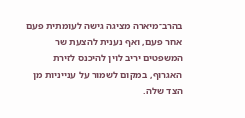בהרב־מיארה מציגה גישה לעומתית פעם אחר פעם, ואף נענית להצעת שר המשפטים יריב לוין להיכנס לזירת האגרוף, במקום לשמור על ענייניות מן הצד שלה.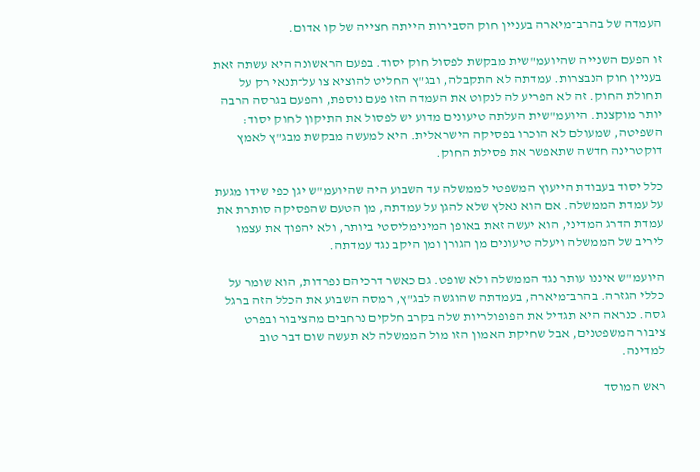העמדה של בהרב־מיארה בעניין חוק הסבירות הייתה חצייה של קו אדום.

זו הפעם השנייה שהיועמ"שית מבקשת לפסול חוק יסוד. בפעם הראשונה היא עשתה זאת בעניין חוק הנבצרות. עמדתה לא התקבלה, ובג"ץ החליט להוציא צו על־תנאי רק על תחולת החוק. זה לא הפריע לה לנקוט את העמדה הזו פעם נוספת, והפעם בגרסה הרבה יותר מוקצנת. היועמ"שית העלתה טיעונים מדוע יש לפסול את התיקון לחוק יסוד: השפיטה, שמעולם לא הוכרו בפסיקה הישראלית. היא למעשה מבקשת מבג"ץ לאמץ דוקטרינה חדשה שתאפשר את פסילת החוק.

כלל יסוד בעבודת הייעוץ המשפטי לממשלה עד השבוע היה שהיועמ"ש יגן כפי שידו מגעת על עמדת הממשלה. אם הוא נאלץ שלא להגן על עמדתה, מן הטעם שהפסיקה סותרת את עמדת הדרג המדיני, הוא יעשה זאת באופן המינימליסטי ביותר, ולא יהפוך את עצמו ליריב של הממשלה ויעלה טיעונים מן הגורן ומן היקב נגד עמדתה.

היועמ"ש איננו עותר נגד הממשלה ולא שופט. גם כאשר דרכיהם נפרדות, הוא שומר על כללי הגזרה. בהרב־מיארה, בעמדתה שהוגשה לבג"ץ, רמסה השבוע את הכלל הזה ברגל גסה. כנראה היא תגדיל את הפופולריות שלה בקרב חלקים נרחבים מהציבור ובפרט ציבור המשפטנים, אבל שחיקת האמון הזו מול הממשלה לא תעשה שום דבר טוב למדינה.

ראש המוסד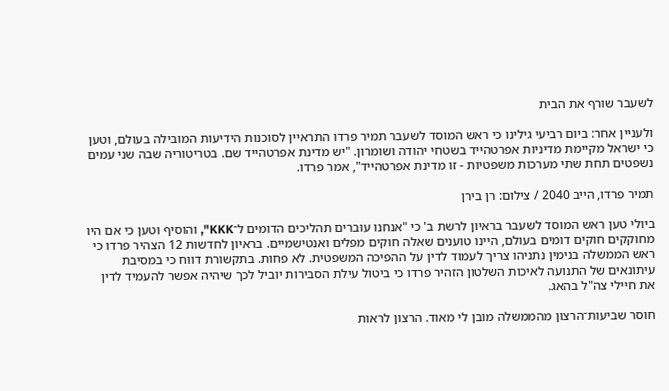לשעבר שורף את הבית

ולעניין אחר: ביום רביעי גילינו כי ראש המוסד לשעבר תמיר פרדו התראיין לסוכנות הידיעות המובילה בעולם, וטען כי ישראל מקיימת מדיניות אפרטהייד בשטחי יהודה ושומרון. "יש מדינת אפרטהייד שם. בטריטוריה שבה שני עמים נשפטים תחת שתי מערכות משפטיות - זו מדינת אפרטהייד", אמר פרדו.

תמיר פרדו, הייב 2040 / צילום: רן בירן

ביולי טען ראש המוסד לשעבר בראיון לרשת ב' כי "אנחנו עוברים תהליכים הדומים ל־KKK", והוסיף וטען כי אם היו מחוקקים חוקים דומים בעולם, היינו טוענים שאלה חוקים מפלים ואנטישמיים. בראיון לחדשות 12 הצהיר פרדו כי ראש הממשלה בנימין נתניהו צריך לעמוד לדין על ההפיכה המשפטית. לא פחות. בתקשורת דווח כי במסיבת עיתונאים של התנועה לאיכות השלטון הזהיר פרדו כי ביטול עילת הסבירות יוביל לכך שיהיה אפשר להעמיד לדין את חיילי צה"ל בהאג.

חוסר שביעות־הרצון מהממשלה מובן לי מאוד. הרצון לראות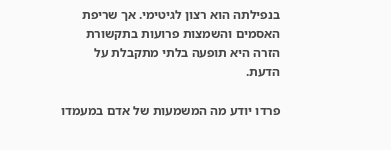בנפילתה הוא רצון לגיטימי. אך שריפת האסמים והשמצות פרועות בתקשורת הזרה היא תופעה בלתי מתקבלת על הדעת.

פרדו יודע מה המשמעות של אדם במעמדו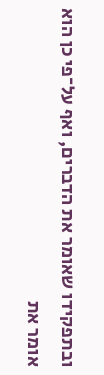ובתפקידו שאומר את הדברים, ואף על־פי כן הוא אומר את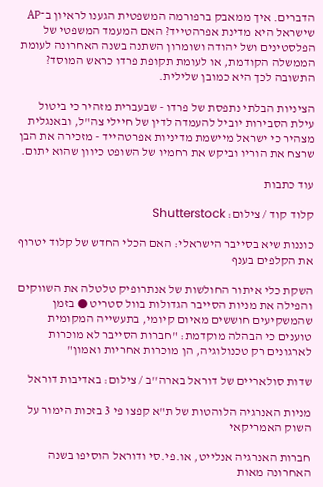הדברים. איך ממאבק ברפורמה המשפטית הגענו לראיון ב־AP שישראל היא מדינת אפרהטייד? האם המעמד המשפטי של הפלסטינים ושל יהודה ושומרון השתנה בשנה האחרונה לעומת הממשלה הקודמת, או לעומת תקופת פרדו כראש המוסד? התשובה לכך היא כמובן שלילית.

הציניות הבלתי נתפסת של פרדו - שבעברית מזהיר כי ביטול עילת הסבירות יוביל להעמדה לדין של חיילי צה"ל, ובאנגלית מצהיר כי ישראל מיישמת מדיניות אפרטהייד - מזכירה את הבן שרצח את הוריו וביקש את רחמיו של השופט כיוון שהוא יתום.

עוד כתבות

קלוד קוד / צילום: Shutterstock

כוננות שיא בסייבר הישראלי: האם הכלי החדש של קלוד יטרוף את הקלפים בענף

השקת כלי איתור החולשות של אנתרופיק טלטלה את השווקים והפילה את מניות הסייבר הגדולות בוול סטריט ● בזמן שהמשקיעים חוששים מאיום קיומי, בתעשייה המקומית טוענים כי הבהלה מוקדמת: "חברות הסייבר לא מוכרות לארגונים רק טכנולוגיה, הן מוכרות אחריות ואמון"

שדות סולאריים של דוראל בארה''ב / צילום: באדיבות דוראל

מניות האנרגיה הלוהטות של ת"א קפצו פי 3 בזכות הימור על השוק האמריקאי

חברות האנרגיה אנלייט, או.פי.סי ודוראל הוסיפו בשנה האחרונה מאות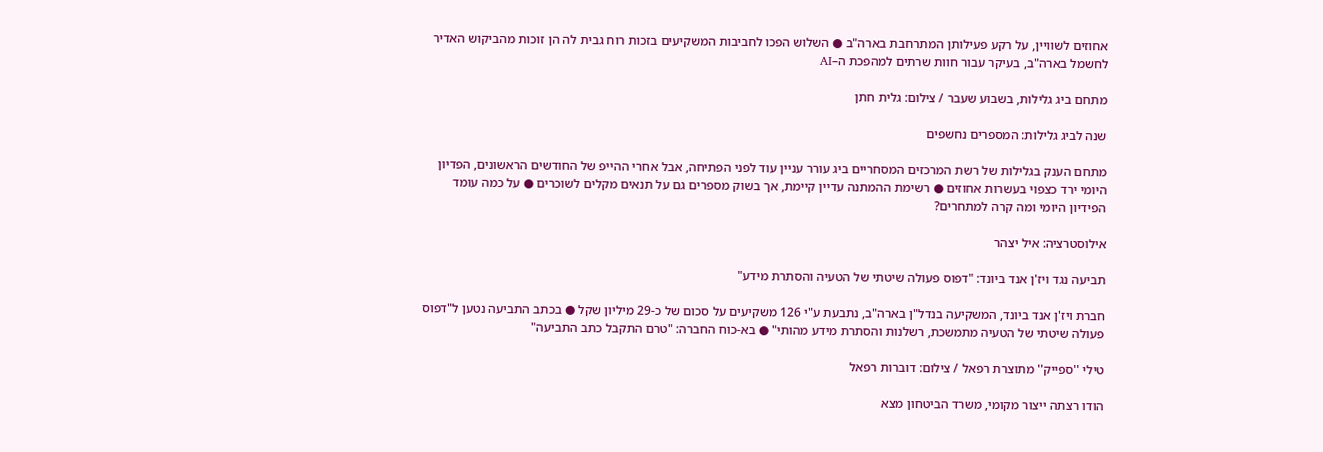אחוזים לשוויין, על רקע פעילותן המתרחבת בארה"ב ● השלוש הפכו לחביבות המשקיעים בזכות רוח גבית לה הן זוכות מהביקוש האדיר לחשמל בארה"ב, בעיקר עבור חוות שרתים למהפכת ה–AI

מתחם ביג גלילות, בשבוע שעבר / צילום: גלית חתן

שנה לביג גלילות: המספרים נחשפים

מתחם הענק בגלילות של רשת המרכזים המסחריים ביג עורר עניין עוד לפני הפתיחה, אבל אחרי ההייפ של החודשים הראשונים, הפדיון היומי ירד כצפוי בעשרות אחוזים ● רשימת ההמתנה עדיין קיימת, אך בשוק מספרים גם על תנאים מקלים לשוכרים ● על כמה עומד הפידיון היומי ומה קרה למתחרים?

אילוסטרציה: איל יצהר

תביעה נגד ויז'ן אנד ביונד: "דפוס פעולה שיטתי של הטעיה והסתרת מידע"

חברת ויז'ן אנד ביונד, המשקיעה בנדל"ן בארה"ב, נתבעת ע"י 126 משקיעים על סכום של כ-29 מיליון שקל ● בכתב התביעה נטען ל"דפוס פעולה שיטתי של הטעיה מתמשכת, רשלנות והסתרת מידע מהותי" ● בא-כוח החברה: "טרם התקבל כתב התביעה"

טילי ''ספייק'' מתוצרת רפאל / צילום: דוברות רפאל

הודו רצתה ייצור מקומי, משרד הביטחון מצא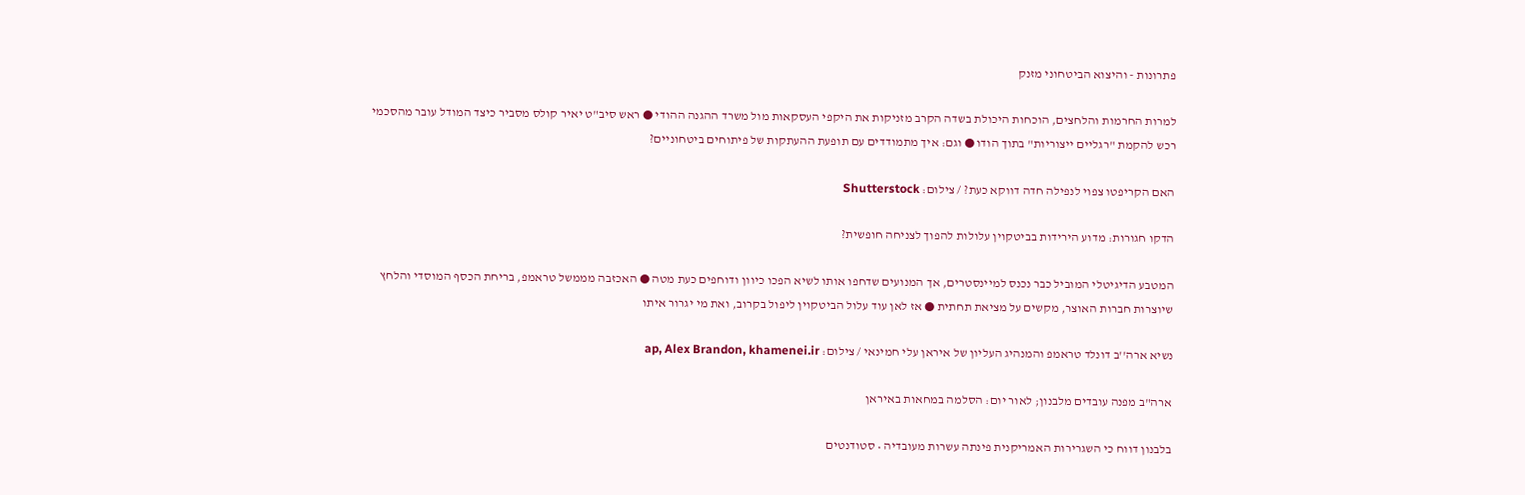פתרונות - והיצוא הביטחוני מזנק

למרות החרמות והלחצים, הוכחות היכולת בשדה הקרב מזניקות את היקפי העסקאות מול משרד ההגנה ההודי ● ראש סיב"ט יאיר קולס מסביר כיצד המודל עובר מהסכמי רכש להקמת "רגליים ייצוריות" בתוך הודו ● וגם: איך מתמודדים עם תופעת ההעתקות של פיתוחים ביטחוניים?

האם הקריפטו צפוי לנפילה חדה דווקא כעת? / צילום: Shutterstock

הדקו חגורות: מדוע הירידות בביטקוין עלולות להפוך לצניחה חופשית?

המטבע הדיגיטלי המוביל כבר נכנס למיינסטרים, אך המנועים שדחפו אותו לשיא הפכו כיוון ודוחפים כעת מטה ● האכזבה מממשל טראמפ, בריחת הכסף המוסדי והלחץ שיוצרות חברות האוצר, מקשים על מציאת תחתית ● אז לאן עוד עלול הביטקוין ליפול בקרוב, ואת מי יגרור איתו

נשיא ארה''ב דונלד טראמפ והמנהיג העליון של איראן עלי חמינאי / צילום: ap, Alex Brandon, khamenei.ir

ארה"ב מפנה עובדים מלבנון; לאור יום: הסלמה במחאות באיראן

בלבנון דווח כי השגרירות האמריקנית פינתה עשרות מעובדיה • סטודנטים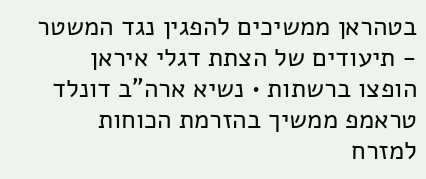בטהראן ממשיכים להפגין נגד המשטר - תיעודים של הצתת דגלי איראן הופצו ברשתות • נשיא ארה"ב דונלד טראמפ ממשיך בהזרמת הכוחות למזרח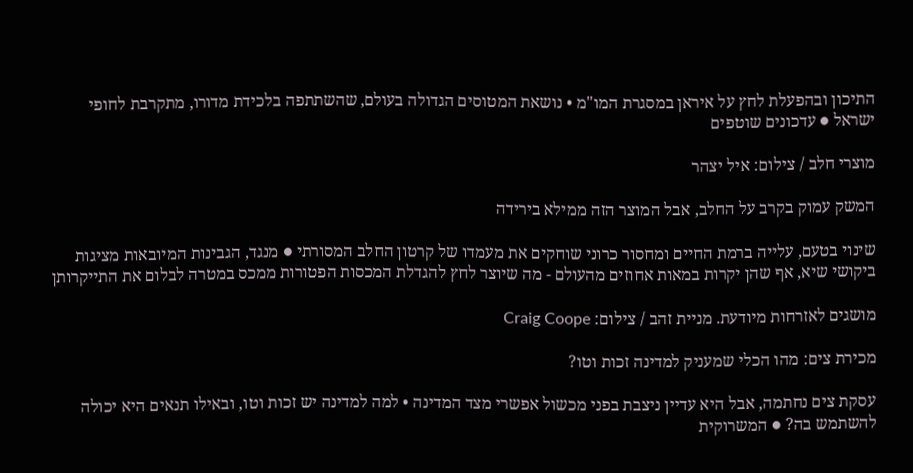התיכון ובהפעלת לחץ על איראן במסגרת המו"מ • נושאת המטוסים הגדולה בעולם, שהשתתפה בלכידת מדורו, מתקרבת לחופי ישראל ● עדכונים שוטפים

מוצרי חלב / צילום: איל יצהר

המשק עמוק בקרב על החלב, אבל המוצר הזה ממילא בירידה

שינוי בטעם, עלייה ברמת החיים ומחסור כרוני שוחקים את מעמדו של קרטון החלב המסורתי ● מנגד, הגבינות המיובאות מציגות ביקושי שיא, אף שהן יקרות במאות אחוזים מהעולם - מה שיוצר לחץ להגדלת המכסות הפטורות ממכס במטרה לבלום את התייקרותן

מושגים לאזרחות מיודעת. מניית זהב / צילום: Craig Coope

מכירת צים: מהו הכלי שמעניק למדינה זכות וטו?

עסקת צים נחתמה, אבל היא עדיין ניצבת בפני מכשול אפשרי מצד המדינה • למה למדינה יש זכות וטו, ובאילו תנאים היא יכולה להשתמש בה? ● המשרוקית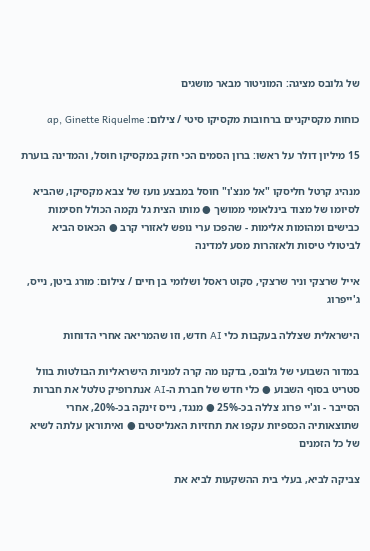של גלובס מציגה: המוניטור מבאר מושגים

כוחות מקסיקניים ברחובות מקסיקו סיטי / צילום: ap, Ginette Riquelme

15 מיליון דולר על ראשו: ברון הסמים הכי חזק במקסיקו חוסל, והמדינה בוערת

מנהיג קרטל חליסקו "אל מנצ'ו" חוסל במבצע נועז של צבא מקסיקו, שהביא לסיומו של מצוד בינלאומי ממושך ● מותו הצית גל נקמה הכולל חסימות כבישים ומהומות אלימות - שהפכו ערי נופש לאזורי קרב ● הכאוס הביא לביטולי טיסות ולאזהרות מסע למדינה

אייל שרצקי וניר שרצקי, סקוט ראסל ושלומי בן חיים / צילום: מורג ביטן, נייס, ג'ייפרוג

הישראלית שצללה בעקבות כלי AI חדש, וזו שהמריאה אחרי הדוחות

במדור השבועי של גלובס, בדקנו מה קרה למניות הישראליות הבולטות בוול סטריט בסוף השבוע ● כלי חדש של חברת ה-AI אנתרופיק טלטל את חברות הסייבר - וג'יי פרוג צללה בכ-25% ● מנגד, נייס זינקה בכ-20%, אחרי שתוצאותיה הכספיות עקפו את תחזיות האנליסטים ● ואיתוראן עלתה לשיא של כל הזמנים

צביקה לביא, בעלי בית ההשקעות לביא את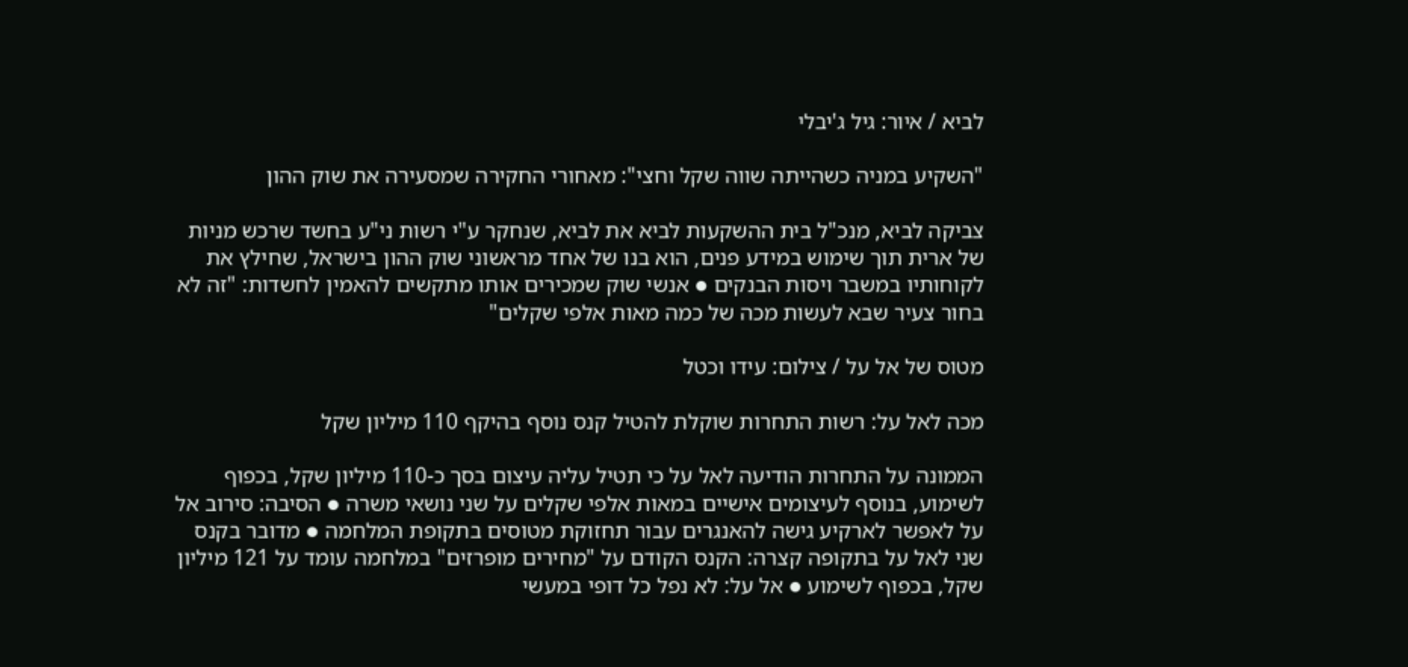לביא / איור: גיל ג'יבלי

"השקיע במניה כשהייתה שווה שקל וחצי": מאחורי החקירה שמסעירה את שוק ההון

צביקה לביא, מנכ"ל בית ההשקעות לביא את לביא, שנחקר ע"י רשות ני"ע בחשד שרכש מניות של ארית תוך שימוש במידע פנים, הוא בנו של אחד מראשוני שוק ההון בישראל, שחילץ את לקוחותיו במשבר ויסות הבנקים ● אנשי שוק שמכירים אותו מתקשים להאמין לחשדות: "זה לא בחור צעיר שבא לעשות מכה של כמה מאות אלפי שקלים"

מטוס של אל על / צילום: עידו וכטל

מכה לאל על: רשות התחרות שוקלת להטיל קנס נוסף בהיקף 110 מיליון שקל

הממונה על התחרות הודיעה לאל על כי תטיל עליה עיצום בסך כ-110 מיליון שקל, בכפוף לשימוע, בנוסף לעיצומים אישיים במאות אלפי שקלים על שני נושאי משרה ● הסיבה: סירוב אל על לאפשר לארקיע גישה להאנגרים עבור תחזוקת מטוסים בתקופת המלחמה ● מדובר בקנס שני לאל על בתקופה קצרה: הקנס הקודם על "מחירים מופרזים" במלחמה עומד על 121 מיליון שקל, בכפוף לשימוע ● אל על: לא נפל כל דופי במעשי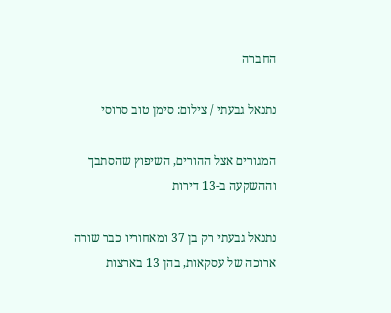החברה

נתנאל גבעתי / צילום: סימן טוב סרוסי

המגורים אצל ההורים, השיפוץ שהסתבך וההשקעה ב-13 דירות

נתנאל גבעתי רק בן 37 ומאחוריו כבר שורה ארוכה של עסקאות, בהן 13 בארצות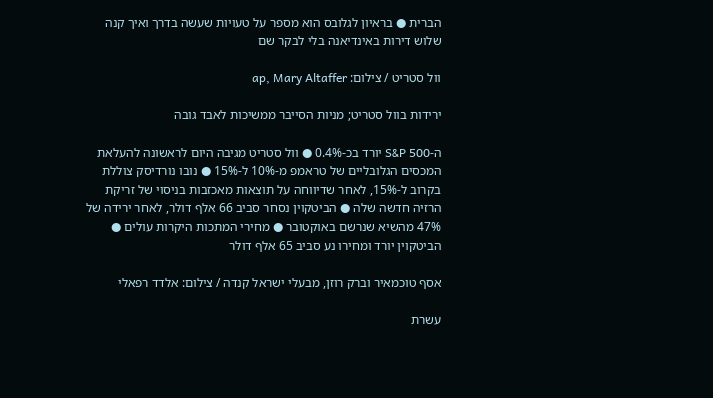הברית ● בראיון לגלובס הוא מספר על טעויות שעשה בדרך ואיך קנה שלוש דירות באינדיאנה בלי לבקר שם

וול סטריט / צילום: ap, Mary Altaffer

ירידות בוול סטריט; מניות הסייבר ממשיכות לאבד גובה

ה-S&P 500 יורד בכ-0.4% ● וול סטריט מגיבה היום לראשונה להעלאת המכסים הגלובליים של טראמפ מ-10% ל-15% ● נובו נורדיסק צוללת בקרוב ל-15%, לאחר שדיווחה על תוצאות מאכזבות בניסוי של זריקת הרזיה חדשה שלה ● הביטקוין נסחר סביב 66 אלף דולר, לאחר ירידה של 47% מהשיא שנרשם באוקטובר ● מחירי המתכות היקרות עולים ● הביטקוין יורד ומחירו נע סביב 65 אלף דולר

אסף טוכמאיר וברק רוזן, מבעלי ישראל קנדה / צילום: אלדד רפאלי

עשרת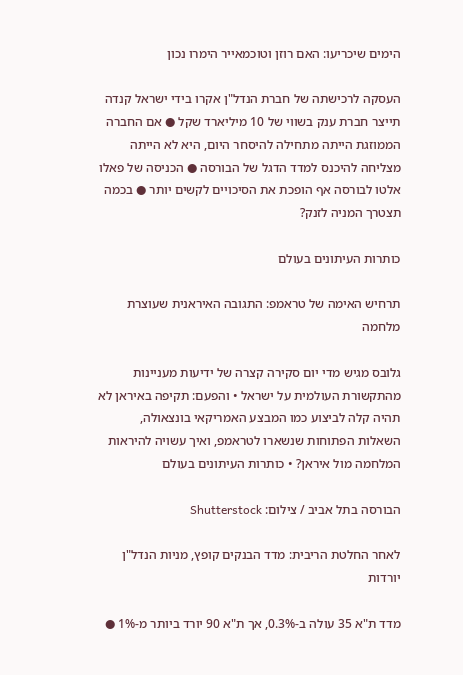הימים שיכריעו: האם רוזן וטוכמאייר הימרו נכון

העסקה לרכישתה של חברת הנדל"ן אקרו בידי ישראל קנדה תייצר חברת ענק בשווי של 10 מיליארד שקל ● אם החברה הממוזגת הייתה מתחילה להיסחר היום, היא לא הייתה מצליחה להיכנס למדד הדגל של הבורסה ● הכניסה של פאלו אלטו לבורסה אף הופכת את הסיכויים לקשים יותר ● בכמה תצטרך המניה לזנק?

כותרות העיתונים בעולם

תרחיש האימה של טראמפ: התגובה האיראנית שעוצרת מלחמה

גלובס מגיש מדי יום סקירה קצרה של ידיעות מעניינות מהתקשורת העולמית על ישראל • והפעם: תקיפה באיראן לא תהיה קלה לביצוע כמו המבצע האמריקאי בונצאולה, השאלות הפתוחות שנשארו לטראמפ, ואיך עשויה להיראות המלחמה מול איראן? • כותרות העיתונים בעולם

הבורסה בתל אביב / צילום: Shutterstock

לאחר החלטת הריבית: מדד הבנקים קופץ, מניות הנדל"ן יורדות

מדד ת"א 35 עולה ב-0.3%, אך ת"א 90 יורד ביותר מ-1% ●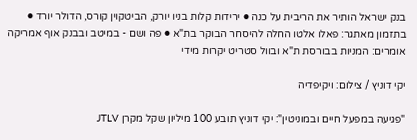בנק ישראל הותיר את הריבית על כנה ● ירידות קלות בניו יורק, הביטקוין קורס, הדולר יורד ● בתזמון מאתגר: פאלו אלטו החלה להיסחר הבוקר בת"א ● פה ושם - במיטב ובבנק אוף אמריקה אומרים: המניות בבורסת ת"א ובוול סטריט יקרות מידי

יקי דוניץ / צילום: ויקיפדיה

"פגיעה במפעל חיים ובמוניטין": יקי דוניץ תובע 100 מיליון שקל מקרן JTLV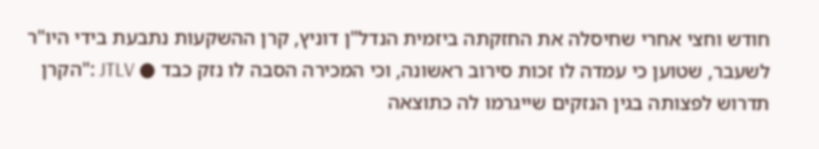חודש וחצי אחרי שחיסלה את החזקתה ביזמית הנדל"ן דוניץ, קרן ההשקעות נתבעת בידי היו"ר לשעבר, שטוען כי עמדה לו זכות סירוב ראשונה, וכי המכירה הסבה לו נזק כבד ● JTLV :"הקרן תדרוש לפצותה בגין הנזקים שייגרמו לה כתוצאה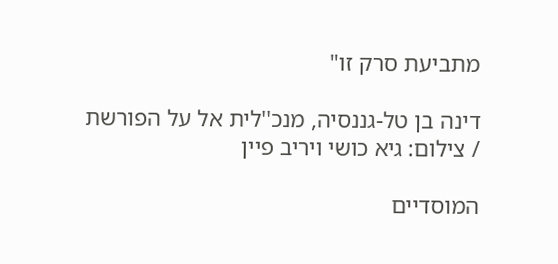מתביעת סרק זו"

דינה בן טל-גננסיה, מנכ''לית אל על הפורשת / צילום: גיא כושי ויריב פיין

המוסדיים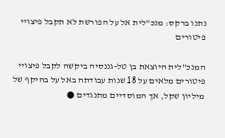נתנו ברקס: מנכ"לית אל על הפורשת לא תקבל פיצויי פיטורים

המנכ"לית היוצאת בן טל-גננסיה ביקשה לקבל פיצויי פיטורים מלאים על 18 שנות עבודתה באל על בהיקף של מיליון שקל, אך המוסדיים מתנגדים ●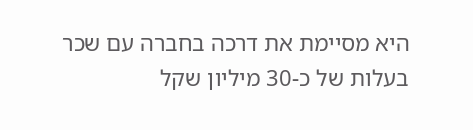היא מסיימת את דרכה בחברה עם שכר בעלות של כ-30 מיליון שקל